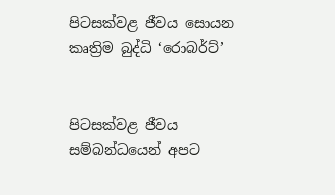පිටසක්වළ ජීවය සොයන කෘත්‍රිම බුද්ධි ‘රොබර්ට්’


පිටසක්වළ ජීවය සම්බන්ධයෙන් අපට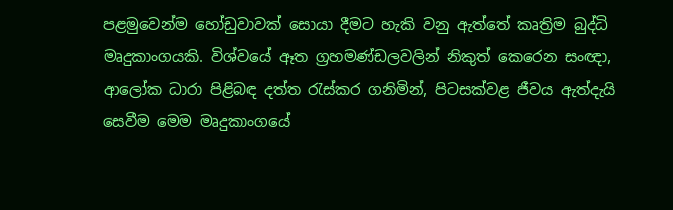පළමුවෙන්ම හෝඩුවාවක් සොයා දීමට හැකි වනු ඇත්තේ කෘත්‍රිම බුද්ධි මෘදුකාංගයකි. විශ්වයේ ඈත ග්‍රහමණ්ඩලවලින් නිකුත් කෙරෙන සංඥ‌ා, ආලෝක ධාරා පිළිබඳ දත්ත රැස්කර ගනිමින්, පිටසක්වළ ජීවය ඇත්දැයි සෙවීම මෙම මෘදුකාංගයේ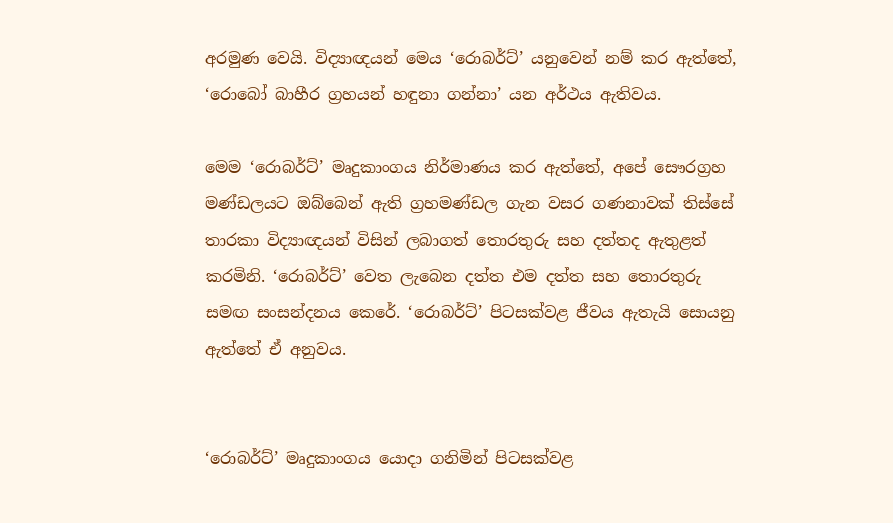අරමුණ වෙයි. විද්‍යාඥයන් මෙය ‘රොබර්ට්’ යනුවෙන් නම් කර ඇත්තේ, ‘රොබෝ බාහීර ග්‍රහයන් හඳුනා ගන්නා’ යන අර්ථය ඇතිවය.

මෙම ‘රොබර්ට්’ මෘදුකාංගය නිර්මාණය කර ඇත්තේ, අපේ සෞරග්‍රහ මණ්ඩලයට ඔබ්බෙන් ඇති ග්‍රහමණ්ඩල ගැන වසර ගණනාවක් තිස්සේ තාරකා විද්‍යාඥයන් විසින් ලබාගත් තොරතුරු සහ දත්තද ඇතුළත් කරමිනි. ‘රොබර්ට්’ වෙත ලැබෙන දත්ත එම දත්ත සහ තොරතුරු සමඟ සංසන්දනය කෙරේ. ‘රොබර්ට්’ පිටසක්වළ ජීවය ඇතැයි සොයනු ඇත්තේ ඒ අනුවය.


‘රොබර්ට්’ මෘදුකාංගය යොද‌ා ගනිමින් පිටසක්වළ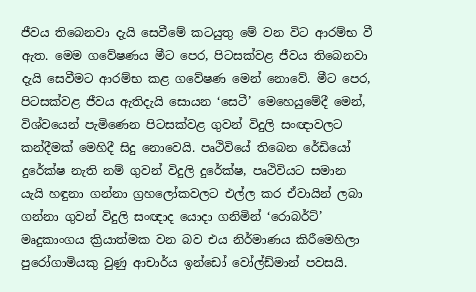ජීවය තිබෙනවා දැයි සෙවීමේ කටයුතු මේ වන විට ආරම්භ වී ඇත. මෙම ගවේෂණය මීට පෙර, පිටසක්වළ ජීවය තිබෙනවා දැයි සෙවීමට ආරම්භ කළ ගවේෂණ මෙන් නොවේ. මීට පෙර, පිටසක්වළ ජීවය ඇතිදැයි සොයන ‘සෙටී’ මෙහෙයුමේදී මෙන්, විශ්වයෙන් පැමිණෙන පිටසක්වළ ගුවන් විදුලි සංඥ‌ාවලට කන්දීමක් මෙහිදී සිදු නොවෙයි. පෘථිවියේ තිබෙන රේඩියෝ දුරේක්ෂ නැති නම් ගුවන් විදුලි දුරේක්ෂ, පෘථිවියට සමාන යැයි හඳුනා ගන්නා ග්‍රහලෝකවලට එල්ල කර ඒවායින් ලබා ගන්නා ගුවන් විදුලි සංඥ‌ාද යොද‌ා ගනිමින් ‘රොබර්ට්’ මෘදුකාංගය ක්‍රියාත්මක වන බව එය නිර්මාණය කිරීමෙහිලා පුරෝගාමියකු වුණු ආචාර්ය ඉන්ඩෝ වෝල්ඩ්මාන් පවසයි.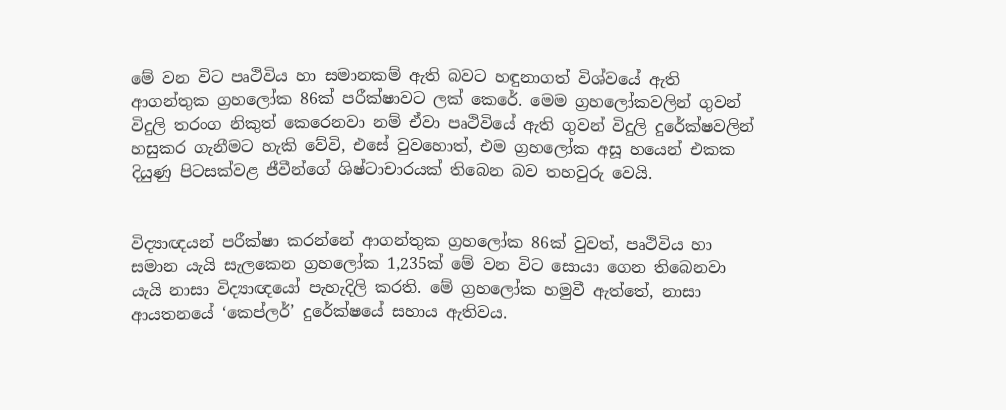මේ වන විට පෘථිවිය හා සමානකම් ඇති බවට හඳුනාගත් විශ්වයේ ඇති ආගන්තුක ග්‍රහලෝක 86ක් පරීක්ෂාවට ලක් කෙරේ. මෙම ග්‍රහලෝකවලින් ගුවන් විදුලි තරංග නිකුත් කෙරෙනවා නම් ඒවා පෘථිවියේ ඇති ගුවන් විදුලි දුරේක්ෂවලින් හසුකර ගැනීමට හැකි වේවි, එසේ වුවහොත්, එම ග්‍රහලෝක අසූ හයෙන් එකක දියුණු පිටසක්වළ ජීවීන්ගේ ශිෂ්ටාචාරයක් තිබෙන බව තහවුරු වෙයි.


විද්‍යාඥයන් පරීක්ෂා කරන්නේ ආගන්තුක ග්‍රහලෝක 86ක් වුවත්, පෘථිවිය හා සමාන යැයි සැලකෙන ග්‍රහලෝක 1,235ක් මේ වන විට සොයා ගෙන තිබෙනවා යැයි නාසා විද්‍යාඥයෝ පැහැදිලි කරති. මේ ග්‍රහලෝක හමුවී ඇත්තේ, නාසා ආයතනයේ ‘කෙප්ලර්’ දුරේක්ෂයේ සහාය ඇතිවය.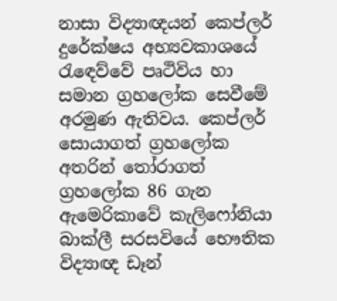නාසා විද්‍යාඥයන් කෙප්ලර් දුරේක්ෂය අභ්‍යවකාශයේ රැඳෙව්වේ පෘථිවිය හා සමාන ග්‍රහලෝක සෙවීමේ අරමුණ ඇතිවය. කෙප්ලර් සොයාගත් ග්‍රහලෝක අතරින් තෝරාගත් ග්‍රහලෝක 86 ගැන ඇමෙරිකාවේ කැලිෆෝනියා බාක්ලී සරසවියේ භෞතික විද්‍යාඥ ඩෑන්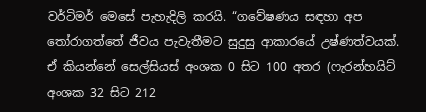වර්ටිමර් මෙසේ පැහැදිලි කරයි. “ගවේෂණය සඳහා අප තෝරාගත්තේ ජීවය පැවැතීමට සුදුසු ආකාරයේ උෂ්ණත්වයක්. ඒ කියන්නේ සෙල්සියස් අංශක 0 සිට 100 අතර (ෆැරන්හයිට් අංශක 32 සිට 212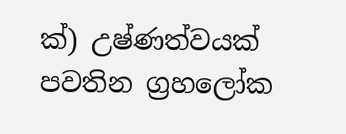ක්) උෂ්ණත්වයක් පවතින ග්‍රහලෝක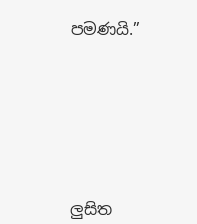පමණයි.”








ලුසිත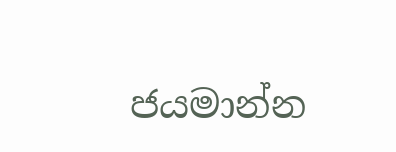ජයමාන්න